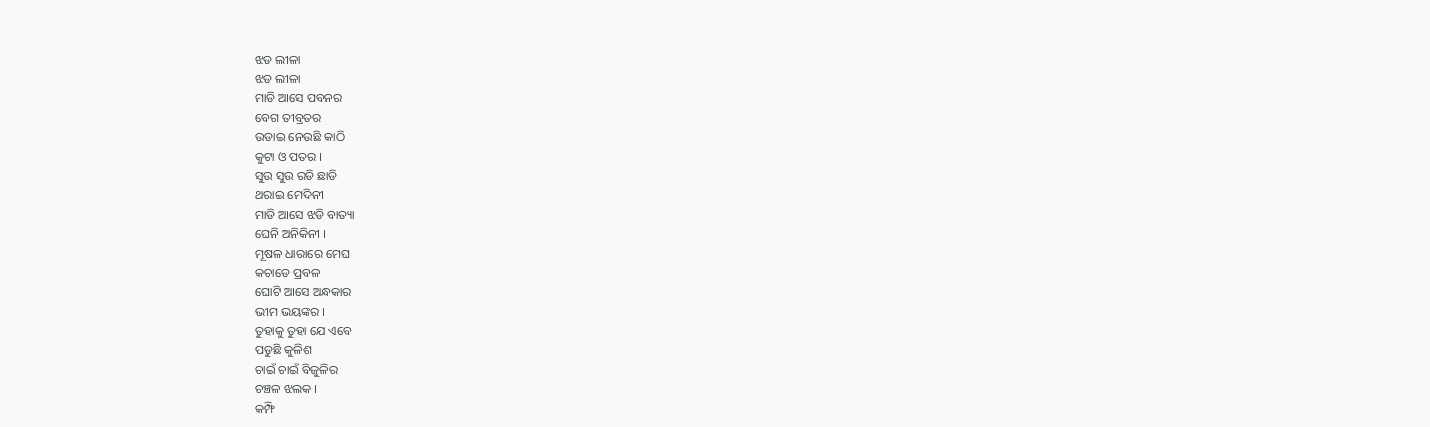ଝଡ ଲୀଳା
ଝଡ ଲୀଳା
ମାଡି ଆସେ ପବନର
ବେଗ ତୀବ୍ରତର
ଉଡାଇ ନେଉଛି କାଠି
କୁଟା ଓ ପତର ।
ସୁଉ ସୁଉ ରଡି ଛାଡି
ଥରାଇ ମେଦିନୀ
ମାଡି ଆସେ ଝଡି ବାତ୍ୟା
ଘେନି ଅନିକିନୀ ।
ମୂଷଳ ଧାରାରେ ମେଘ
କଚାଡେ ପ୍ରବଳ
ଘୋଟି ଆସେ ଅନ୍ଧକାର
ଭୀମ ଭୟଙ୍କର ।
ତୁହାକୁ ତୁହା ଯେ ଏବେ
ପଡୁଛି କୁଳିଶ
ଚାଇଁ ଚାଇଁ ବିଜୁଳିର
ଚଞ୍ଚଳ ଝଲକ ।
କମ୍ଫି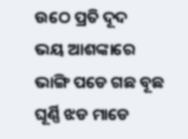ଉଠେ ପ୍ରତି ଦୂଦ
ଭୟ ଆଶଙ୍କାରେ
ଭାଙ୍ଗି ପଡେ ଗଛ ବୂଛ
ଘୂର୍ଣ୍ଣି ଝଡ ମାଡେ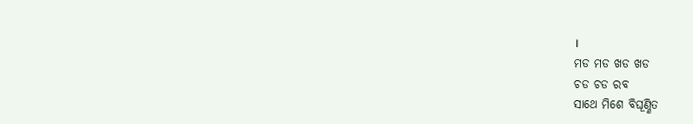।
ମଡ ମଡ ଖଡ ଖଡ
ଚଡ ଚଡ ରବ
ସାଥେ ମିଶେ ବିଘୂଣ୍ଣିତ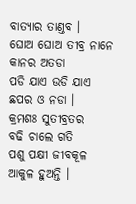ବାତ୍ଯାର ତାଣ୍ତବ ।
ଘୋଅ ଘୋଅ ତୀବ୍ର ନାନେ
କାନର ଅତଡା
ପଡି ଯାଏ ଉଡି ଯାଏ
ଛପର ଓ ନଡା ।
କ୍ରମଶଃ ସୁତୀବ୍ରତର
ବଢି ଚାଲେ ଗତି
ପଶୁ ପକ୍ଷୀ ଜୀବକୂଳ
ଆକୁଳ ହୁଅନ୍ତି ।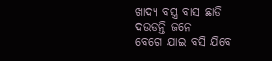ଖାଦ୍ଯ ବସ୍ତ୍ର ବାସ ଛାଡି
ଦଉଡନ୍ତି ଜନେ
ବେଗେ ଯାଇ ବସି ଯିବେ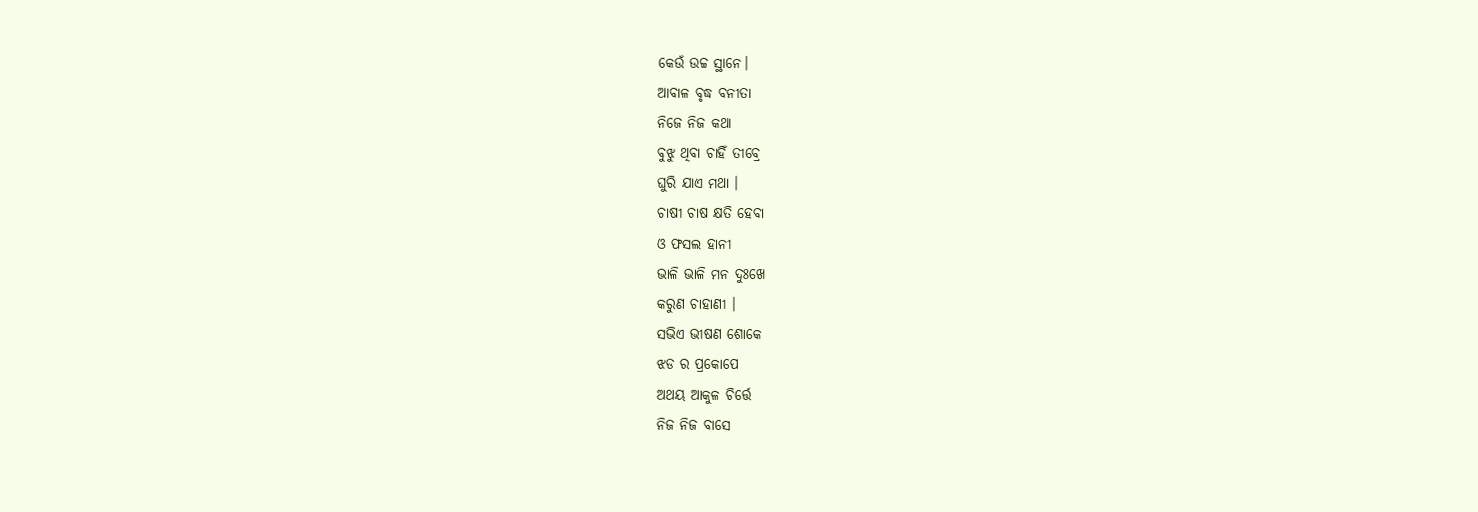କେଉଁ ଉଚ୍ଚ ସ୍ଥାନେ।
ଆବାଳ ବୃଦ୍ଧ ବନୀତା
ନିଜେ ନିଜ କଥା
ବୁଝୁ ଥିବା ଚାହିଁ ତୀବ୍ରେ
ଘୁରି ଯାଏ ମଥା ।
ଚାଷୀ ଚାଷ କ୍ଷତି ହେବା
ଓ ଫସଲ ହାନୀ
ଭାଳି ଭାଳି ମନ ଦୁଃଖେ
କରୁଣ ଚାହାଣୀ ।
ସଭିଏ ଭୀଷଣ ଶୋକେ
ଝଡ ର ପ୍ରକୋପେ
ଅଥୟ ଆକୁଳ ଚିର୍ତ୍ତେ
ନିଜ ନିଜ ବାସେ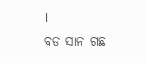।
ବଡ ସାନ ଗଛ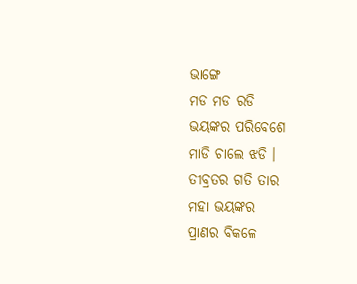ଭାଙ୍ଗେ
ମଡ ମଡ ରଡି
ଭୟଙ୍କର ପରିବେଶେ
ମାଡି ଚାଲେ ଝଡି ।
ତୀବ୍ରତର ଗତି ତାର
ମହା ଭୟଙ୍କର
ପ୍ରାଣର ବିକଳେ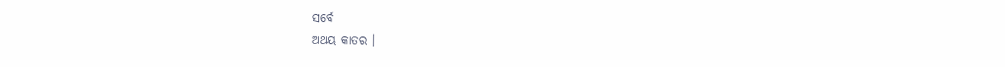ସର୍ବେ
ଅଥୟ କାତର ।